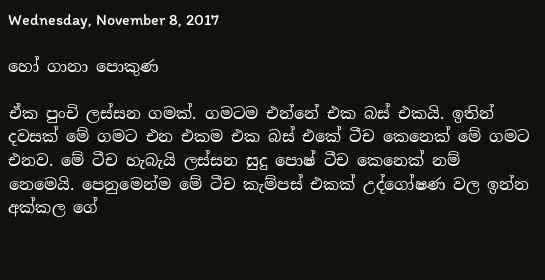Wednesday, November 8, 2017

හෝ ගානා පොකුණ

ඒක පුංචි ලස්සන ගමක්. ගමටම එන්නේ එක බස් එකයි. ඉතින් දවසක් මේ ගමට එන එකම එක බස් එකේ ටීච කෙනෙක් මේ ගමට එනව. මේ ටීච හැබැයි ලස්සන සුදු පොෂ් ටීච කෙනෙක් නම් නෙමෙයි. පෙනුමෙන්ම මේ ටීච කැම්පස් එකක් උද්ගෝෂණ වල ඉන්න අක්කල ගේ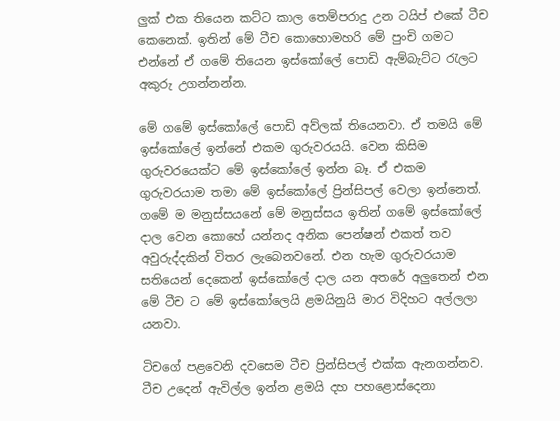ලුක් එක තියෙන කට්ට කාල තෙම්පරාදු උන ටයිප් එකේ ටීච කෙනෙක්. ඉතින් මේ ටීච කොහොමහරි මේ පුංචි ගමට එන්නේ ඒ ගමේ තියෙන ඉස්කෝලේ පොඩි ඇම්බැට්ට රැලට අකුරු උගන්නන්න.

මේ ගමේ ඉස්කෝලේ පොඩි අව්ලක් තියෙනවා. ඒ තමයි මේ ඉස්කෝලේ ඉන්නේ එකම ගුරුවරයයි. වෙන කිසිම ගුරුවරයෙක්ට මේ ඉස්කෝලේ ඉන්න බෑ. ඒ එකම ගුරුවරයාම තමා මේ ඉස්කෝලේ ප්‍රින්සිපල් වෙලා ඉන්නෙත්. ගමේ ම මනුස්සයනේ මේ මනුස්සය ඉතින් ගමේ ඉස්කෝලේ දාල වෙන කොහේ යන්නද අනික පෙන්ෂන් එකත් තව අවුරුද්දකින් විතර ලැබෙනවනේ. එන හැම ගුරුවරයාම සතියෙන් දෙකෙන් ඉස්කෝලේ දාල යන අතරේ අලුතෙන් එන මේ ටීච ට මේ ඉස්කෝලෙයි ළමයිනුයි මාර විදිහට අල්ලලා යනවා.

ටිචගේ පළවෙනි දවසෙම ටීච ප්‍රින්සිපල් එක්ක ඇනගන්නව. ටීච උදෙන් ඇවිල්ල ඉන්න ළමයි දහ පහළොස්දෙනා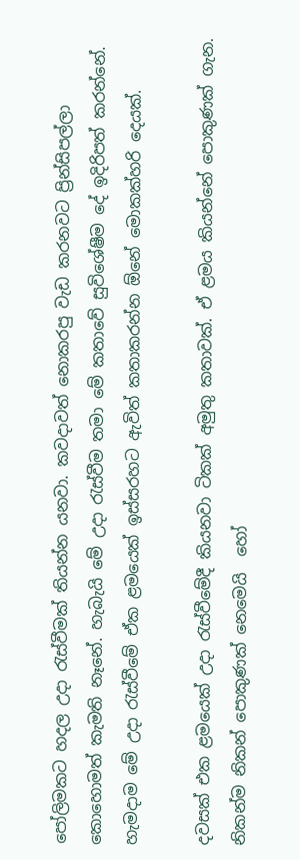පෝලිමකට හදල උදා රැස්වීමක් තියන්න යනවා. කවදාවත් නොකරපු වැඩ කරනවට ප්‍රින්සිපල්ලා කොහොමත් කැමති නෑනේ. හැබැයි මේ උදා රැස්වීම තමා මේ කතාවේ සුවිශේෂීම දේ ඉදිරිපත් කරන්නේ. හැමදාම මේ උදා රැස්වීමේ ඒක ළමයෙක් ඉස්සරහට ඇවිත් කතාකරන්න ඕනේ මොකක්හරි දෙයක්.

දවසක් එක ළමයෙක් උදා රැස්වීමේදී කියනවා ටිකක් අමුතු කතාවක්. ඒ ළමය කියන්නේ පොකුණක් ගැන. නිකන්ම නිකන් පොකුණක් නෙමෙයි  හෝ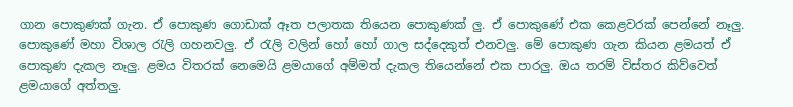ගාන පොකුණක් ගැන. ඒ පොකුණ ගොඩාක් ඈත පලාතක තියෙන පොකුණක් ලු. ඒ පොකුණේ එක කෙළවරක් පෙන්නේ නෑලු. පොකුණේ මහා විශාල රැලි ගහනවලු. ඒ රැලි වලින් හෝ හෝ ගාල සද්දෙකුත් එනවලු. මේ පොකුණ ගැන කියන ළමයත් ඒ පොකුණ දැකල නෑලු. ළමය විතරක් නෙමෙයි ළමයාගේ අම්මත් දැකල තියෙන්නේ එක පාරලු. ඔය තරම් විස්තර කිව්වෙත් ළමයාගේ අත්තලු.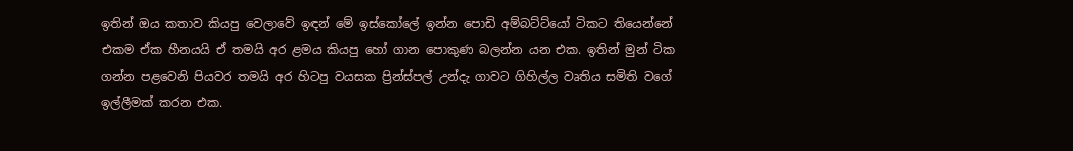ඉතින් ඔය කතාව කියපු වෙලාවේ ඉඳන් මේ ඉස්කෝලේ ඉන්න පොඩි අම්බට්ට්යෝ ටිකට තියෙන්නේ එකම ඒක හීනයයි ඒ තමයි අර ළමය කියපු හෝ ගාන පොකුණ බලන්න යන එක. ඉතින් මුන් ටික ගන්න පළවෙනි පියවර තමයි අර හිටපු වයසක ප්‍රින්ස්පල් උන්දැ ගාවට ගිහිල්ල වෘතිය සමිති වගේ ඉල්ලීමක් කරන එක.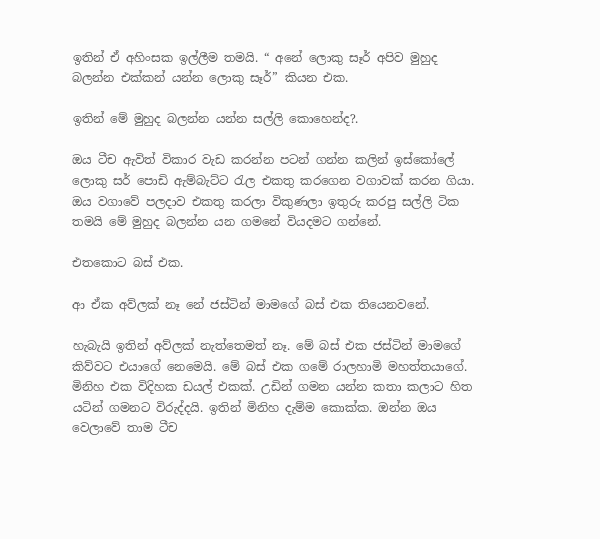ඉතින් ඒ අහිංසක ඉල්ලීම තමයි. “ අනේ ලොකු සෑර් අපිව මුහුද බලන්න එක්කන් යන්න ලොකු සෑර්” කියන එක.

ඉතින් මේ මුහුද බලන්න යන්න සල්ලි කොහෙන්ද?.

ඔය ටීච ඇවිත් විකාර වැඩ කරන්න පටන් ගන්න කලින් ඉස්කෝලේ ලොකු සර් පොඩි ඇම්බැට්ට රැල එකතු කරගෙන වගාවක් කරන ගියා. ඔය වගාවේ පලදාව එකතු කරලා විකුණලා ඉතුරු කරපු සල්ලි ටික තමයි මේ මුහුද බලන්න යන ගමනේ වියදමට ගන්නේ.

එතකොට බස් එක.

ආ ඒක අව්ලක් නෑ නේ ජස්ටින් මාමගේ බස් එක තියෙනවනේ.

හැබැයි ඉතින් අව්ලක් නැත්තෙමත් නෑ. මේ බස් එක ජස්ටින් මාමගේ කිව්වට එයාගේ නෙමෙයි. මේ බස් එක ගමේ රාලහාමි මහත්තයාගේ. මිනිහ එක විදිහක ඩයල් එකක්. උඩින් ගමන යන්න කතා කලාට හිත යටින් ගමනට විරුද්දයි. ඉතින් මිනිහ දැම්ම කොක්ක. ඔන්න ඔය වෙලාවේ තාම ටීච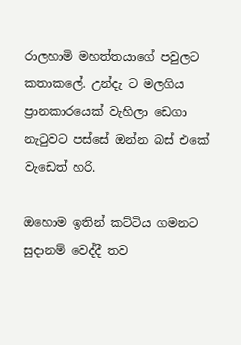රාලහාමි මහත්තයාගේ පවුලට කතාකලේ. උන්දැ ට මලගිය ප්‍රානකාරයෙක් වැහිලා ඩෙගා නැටුවට පස්සේ ඔන්න බස් එකේ වැඩෙත් හරි.

ඔහොම ඉතින් කට්ටිය ගමනට සුදානම් වෙද්දී තව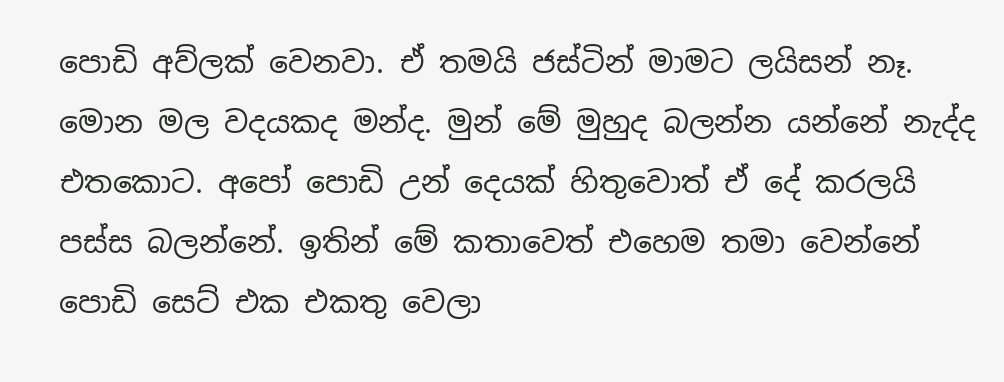පොඩි අව්ලක් වෙනවා. ඒ තමයි ජස්ටින් මාමට ලයිසන් නෑ. මොන මල වදයකද මන්ද. මුන් මේ මුහුද බලන්න යන්නේ නැද්ද එතකොට. අපෝ පොඩි උන් දෙයක් හිතුවොත් ඒ දේ කරලයි පස්ස බලන්නේ. ඉතින් මේ කතාවෙත් එහෙම තමා වෙන්නේ පොඩි සෙට් එක එකතු වෙලා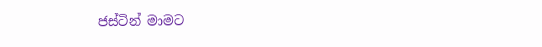ජස්ටින් මාමට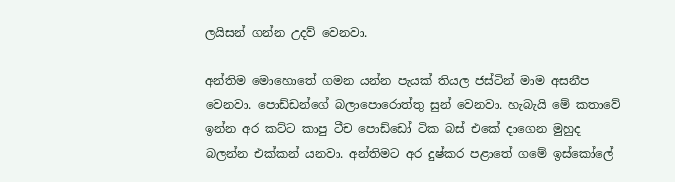ලයිසන් ගන්න උදව් වෙනවා.

අන්තිම මොහොතේ ගමන යන්න පැයක් තියල ජස්ටින් මාම අසනීප වෙනවා. පොඩ්ඩන්ගේ බලාපොරොත්තු සුන් වෙනවා. හැබැයි මේ කතාවේ ඉන්න අර කට්ට කාපු ටීච පොඩ්ඩෝ ටික බස් එකේ දාගෙන මුහුද බලන්න එක්කන් යනවා. අන්තිමට අර දුෂ්කර පළාතේ ගමේ ඉස්කෝලේ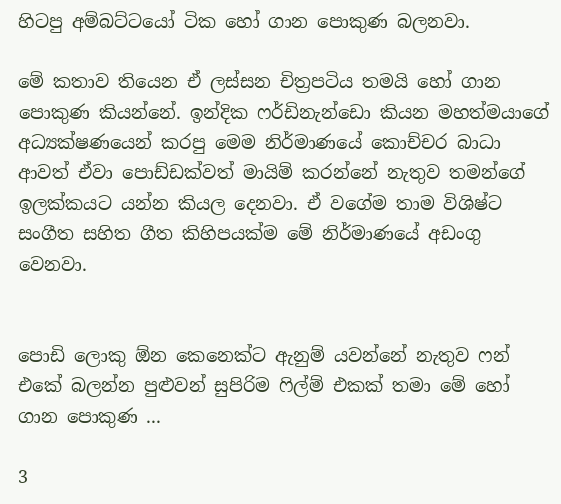හිටපු අම්බට්ටයෝ ටික හෝ ගාන පොකුණ බලනවා.

මේ කතාව තියෙන ඒ ලස්සන චිත්‍රපටිය තමයි හෝ ගාන පොකුණ කියන්නේ. ඉන්දික ෆර්ඩිනැන්ඩො කියන මහත්මයාගේ අධ්‍යක්ෂණයෙන් කරපු මෙම නිර්මාණයේ කොච්චර බාධා ආවත් ඒවා පොඩ්ඩක්වත් මායිම් කරන්නේ නැතුව තමන්ගේ ඉලක්කයට යන්න කියල දෙනවා. ඒ වගේම තාම විශිෂ්ට සංගීත සහිත ගීත කිහිපයක්ම මේ නිර්මාණයේ අඩංගු වෙනවා.


පොඩි ලොකු ඕන කෙනෙක්ට ඇනුම් යවන්නේ නැතුව ෆන් එකේ බලන්න පුළුවන් සුපිරිම ෆිල්ම් එකක් තමා මේ හෝ ගාන පොකුණ ...

3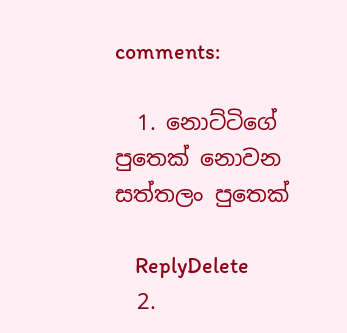comments:

  1. නොට්ටිගේ පුතෙක් නොවන සත්තලං පුතෙක්

    ReplyDelete
  2.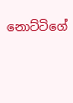නොට්ටිගේ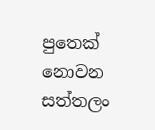පුතෙක් නොවන සත්තලං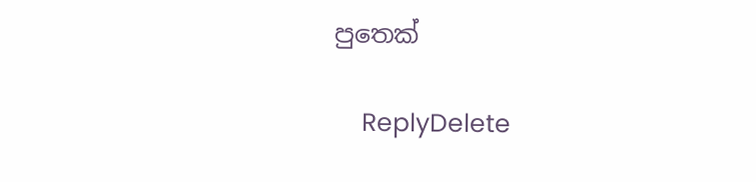පුතෙක්

    ReplyDelete